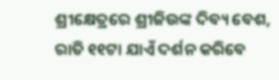ଶ୍ରୀକ୍ଷେତ୍ରରେ ଶ୍ରୀଜିଉଙ୍କ ଦିବ୍ୟ ବେଶ, ରାତି ୧୧ଟା ଯାଏଁ ଦର୍ଶନ କରିବେ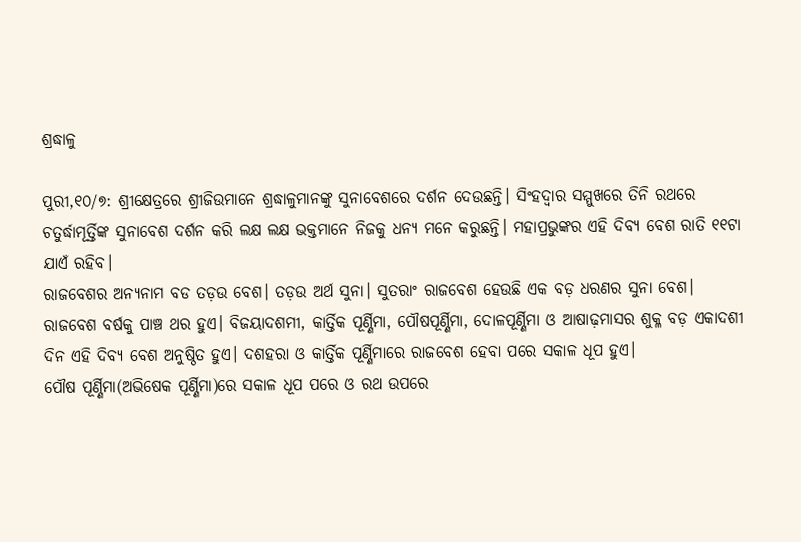ଶ୍ରଦ୍ଧାଳୁ

ପୁରୀ,୧୦/୭: ଶ୍ରୀକ୍ଷେତ୍ରରେ ଶ୍ରୀଜିଉମାନେ ଶ୍ରଦ୍ଧାଳୁମାନଙ୍କୁ ସୁନାବେଶରେ ଦର୍ଶନ ଦେଉଛନ୍ତି। ସିଂହଦ୍ବାର ସମ୍ମୁଖରେ ତିନି ରଥରେ ଚତୁର୍ଦ୍ଧାମୂର୍ତ୍ତିଙ୍କ ସୁନାବେଶ ଦର୍ଶନ କରି ଲକ୍ଷ ଲକ୍ଷ ଭକ୍ତମାନେ ନିଜକୁ ଧନ୍ୟ ମନେ କରୁଛନ୍ତି। ମହାପ୍ରଭୁଙ୍କର ଏହି ଦିବ୍ୟ ବେଶ ରାତି ୧୧ଟା ଯାଏଁ ରହିବ।
ରାଜବେଶର ଅନ୍ୟନାମ ବଡ ତଡ଼ଉ ବେଶ। ତଡ଼ଉ ଅର୍ଥ ସୁନା। ସୁତରାଂ ରାଜବେଶ ହେଉଛି ଏକ ବଡ଼ ଧରଣର ସୁନା ବେଶ।
ରାଜବେଶ ବର୍ଷକୁ ପାଞ୍ଚ ଥର ହୁଏ। ବିଜୟାଦଶମୀ, କାର୍ତ୍ତିକ ପୂର୍ଣ୍ଣିମା, ପୌଷପୂର୍ଣ୍ଣିମା, ଦୋଳପୂର୍ଣ୍ଣିମା ଓ ଆଷାଢ଼ମାସର ଶୁକ୍ଳ ବଡ଼ ଏକାଦଶୀ ଦିନ ଏହି ଦିବ୍ୟ ବେଶ ଅନୁଷ୍ଠିତ ହୁଏ। ଦଶହରା ଓ କାର୍ତ୍ତିକ ପୂର୍ଣ୍ଣିମାରେ ରାଜବେଶ ହେବା ପରେ ସକାଳ ଧୂପ ହୁଏ।
ପୌଷ ପୂର୍ଣ୍ଣିମା(ଅଭିଷେକ ପୂର୍ଣ୍ଣିମା)ରେ ସକାଳ ଧୂପ ପରେ ଓ ରଥ ଉପରେ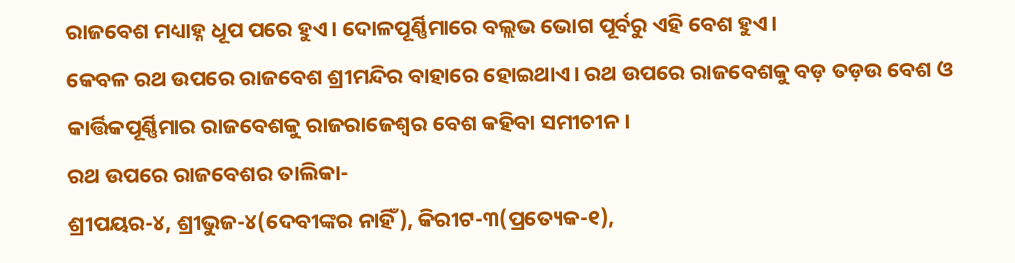ରାଜବେଶ ମଧ୍ୟାହ୍ନ ଧୂପ ପରେ ହୁଏ। ଦୋଳପୂର୍ଣ୍ଣିମାରେ ବଲ୍ଲଭ ଭୋଗ ପୂର୍ବରୁ ଏହି ବେଶ ହୁଏ।
କେବଳ ରଥ ଉପରେ ରାଜବେଶ ଶ୍ରୀମନ୍ଦିର ବାହାରେ ହୋଇଥାଏ। ରଥ ଉପରେ ରାଜବେଶକୁ ବଡ଼ ତଡ଼ଉ ବେଶ ଓ କାର୍ତ୍ତିକପୂର୍ଣ୍ଣିମାର ରାଜବେଶକୁ ରାଜରାଜେଶ୍ୱର ବେଶ କହିବା ସମୀଚୀନ।
ରଥ ଉପରେ ରାଜବେଶର ତାଲିକା-
ଶ୍ରୀପୟର-୪, ଶ୍ରୀଭୁଜ-୪(ଦେବୀଙ୍କର ନାହିଁ), କିରୀଟ-୩(ପ୍ରତ୍ୟେକ-୧),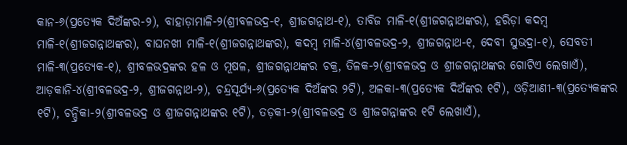କାନ-୬(ପ୍ରତ୍ୟେକ ଦିଅଁଙ୍କର-୨), ବାହାଡ଼ାମାଳି-୨(ଶ୍ରୀବଳଭଦ୍ର-୧, ଶ୍ରୀଜଗନ୍ନାଥ-୧), ତାବିଜ ମାଳି-୧(ଶ୍ରୀଜଗନ୍ନାଥଙ୍କର), ହରିଡ଼ା କଦମ୍ବ ମାଳି-୧(ଶ୍ରୀଜଗନ୍ନାଥଙ୍କର), ବାଘନଖୀ ମାଳି-୧(ଶ୍ରୀଜଗନ୍ନାଥଙ୍କର), କଦମ୍ବ ମାଳି-୪(ଶ୍ରୀବଳଭଦ୍ର-୨, ଶ୍ରୀଜଗନ୍ନାଥ-୧, ଦେବୀ ସୁଭଦ୍ରା-୧), ସେବତୀ ମାଳି-୩(ପ୍ରତ୍ୟେକ-୧), ଶ୍ରୀବଳଭଦ୍ରଙ୍କର ହଳ ଓ ମୂଷଳ, ଶ୍ରୀଜଗନ୍ନାଥଙ୍କର ଚକ୍ର, ତିଳକ-୨(ଶ୍ରୀବଳଭଦ୍ର ଓ ଶ୍ରୀଜଗନ୍ନାଥଙ୍କର ଗୋଟିଏ ଲେଖାଏଁ), ଆଡ଼କାନି-୪(ଶ୍ରୀବଳଭଦ୍ର-୨, ଶ୍ରୀଜଗନ୍ନାଥ-୨), ଚନ୍ଦ୍ରସୂର୍ଯ୍ୟ-୬(ପ୍ରତ୍ୟେକ ଦିଅଁଙ୍କର ୨ଟି), ଅଳକା-୩(ପ୍ରତ୍ୟେକ ଦିଅଁଙ୍କର ୧ଟି), ଓଡ଼ିଆଣୀ-୩(ପ୍ରତ୍ୟେକଙ୍କର ୧ଟି), ଚନ୍ଦ୍ରିକା-୨(ଶ୍ରୀବଳଭଦ୍ର ଓ ଶ୍ରୀଜଗନ୍ନାଥଙ୍କର ୧ଟି), ତଡ଼କୀ-୨(ଶ୍ରୀବଳଭଦ୍ର ଓ ଶ୍ରୀଜଗନ୍ନାଙ୍କର ୧ଟି ଲେଖାଏଁ),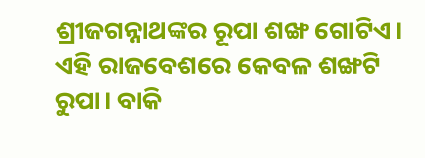ଶ୍ରୀଜଗନ୍ନାଥଙ୍କର ରୂପା ଶଙ୍ଖ ଗୋଟିଏ।
ଏହି ରାଜବେଶରେ କେବଳ ଶଙ୍ଖଟି ରୁପା। ବାକି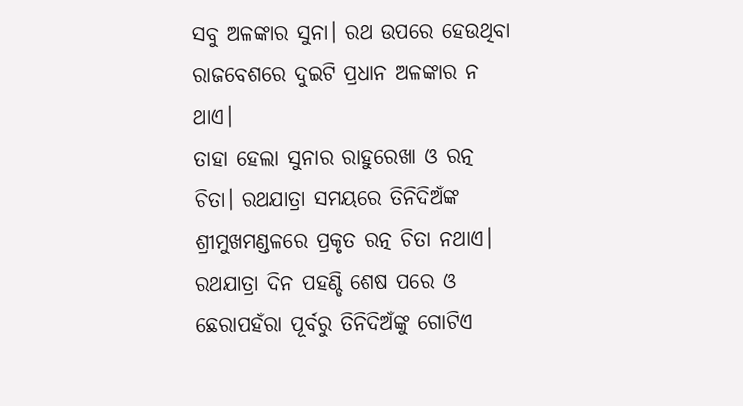ସବୁ ଅଳଙ୍କାର ସୁନା। ରଥ ଉପରେ ହେଉଥିବା ରାଜବେଶରେ ଦୁଇଟି ପ୍ରଧାନ ଅଳଙ୍କାର ନ ଥାଏ।
ତାହା ହେଲା ସୁନାର ରାହୁରେଖା ଓ ରତ୍ନ ଚିତା। ରଥଯାତ୍ରା ସମୟରେ ତିନିଦିଅଁଙ୍କ ଶ୍ରୀମୁଖମଣ୍ଡଳରେ ପ୍ରକୃତ ରତ୍ନ ଚିତା ନଥାଏ। ରଥଯାତ୍ରା ଦିନ ପହଣ୍ଡି ଶେଷ ପରେ ଓ ଛେରାପହଁରା ପୂର୍ବରୁ ତିନିଦିଅଁଙ୍କୁ ଗୋଟିଏ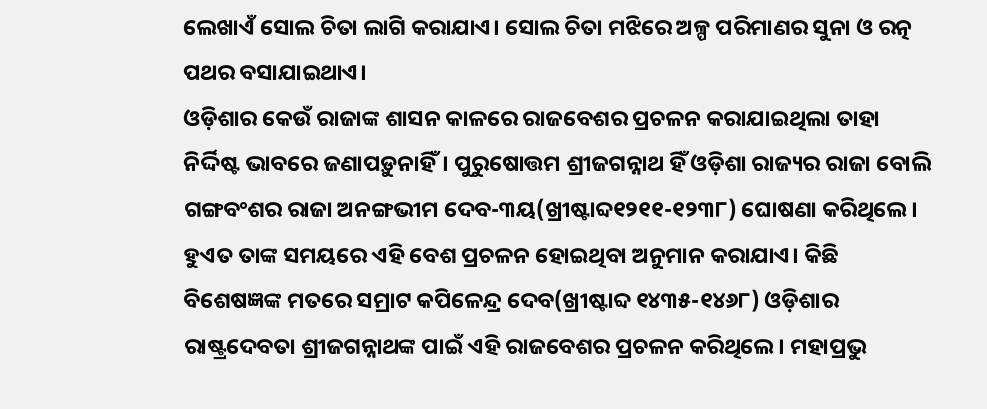ଲେଖାଏଁ ସୋଲ ଚିତା ଲାଗି କରାଯାଏ। ସୋଲ ଚିତା ମଝିରେ ଅଳ୍ପ ପରିମାଣର ସୁନା ଓ ରତ୍ନ ପଥର ବସାଯାଇଥାଏ।
ଓଡ଼ିଶାର କେଉଁ ରାଜାଙ୍କ ଶାସନ କାଳରେ ରାଜବେଶର ପ୍ରଚଳନ କରାଯାଇଥିଲା ତାହା ନିର୍ଦ୍ଦିଷ୍ଟ ଭାବରେ ଜଣାପଡ଼ୁନାହିଁ। ପୁରୁଷୋତ୍ତମ ଶ୍ରୀଜଗନ୍ନାଥ ହିଁ ଓଡ଼ିଶା ରାଜ୍ୟର ରାଜା ବୋଲି ଗଙ୍ଗବଂଶର ରାଜା ଅନଙ୍ଗଭୀମ ଦେବ-୩ୟ(ଖ୍ରୀଷ୍ଟାବ୍ଦ୧୨୧୧-୧୨୩୮) ଘୋଷଣା କରିଥିଲେ।
ହୁଏତ ତାଙ୍କ ସମୟରେ ଏହି ବେଶ ପ୍ରଚଳନ ହୋଇଥିବା ଅନୁମାନ କରାଯାଏ। କିଛି ବିଶେଷଜ୍ଞଙ୍କ ମତରେ ସମ୍ରାଟ କପିଳେନ୍ଦ୍ର ଦେବ(ଖ୍ରୀଷ୍ଟାବ୍ଦ ୧୪୩୫-୧୪୬୮) ଓଡ଼ିଶାର ରାଷ୍ଟ୍ରଦେବତା ଶ୍ରୀଜଗନ୍ନାଥଙ୍କ ପାଇଁ ଏହି ରାଜବେଶର ପ୍ରଚଳନ କରିଥିଲେ। ମହାପ୍ରଭୁ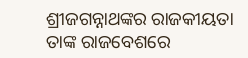ଶ୍ରୀଜଗନ୍ନାଥଙ୍କର ରାଜକୀୟତା ତାଙ୍କ ରାଜବେଶରେ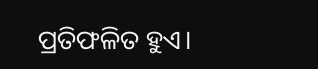ପ୍ରତିଫଳିତ ହୁଏ।